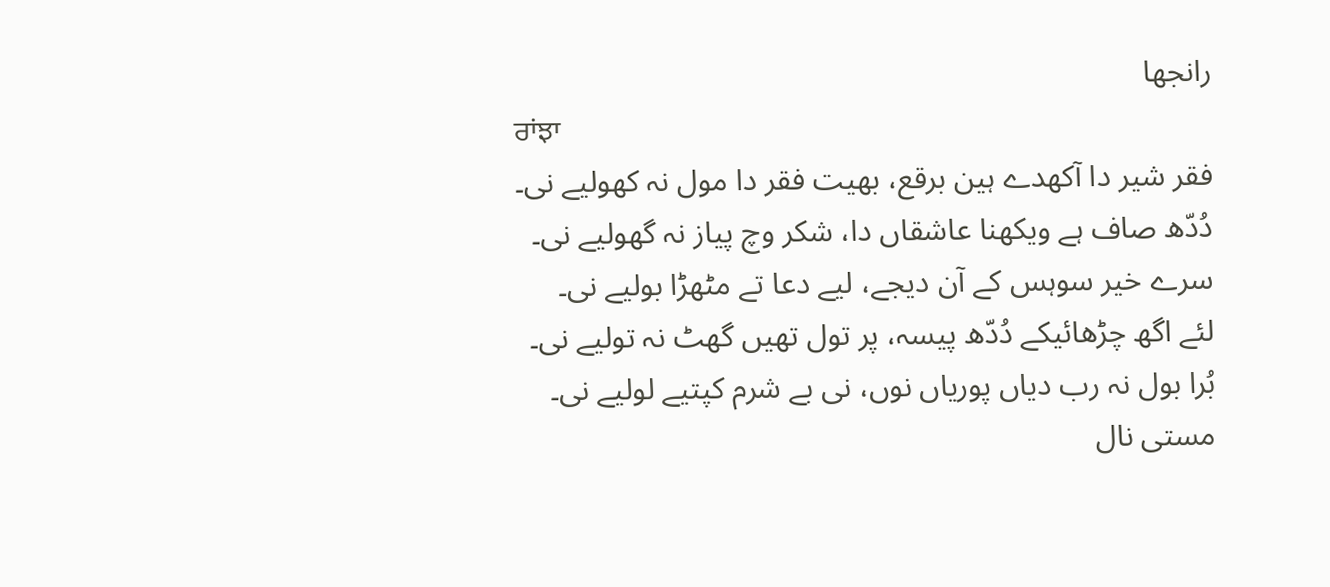رانجھا
ਰਾਂਝਾ
فقر شیر دا آکھدے ہین برقع، بھیت فقر دا مول نہ کھولیے نی۔
دُدّھ صاف ہے ویکھنا عاشقاں دا، شکر وچ پیاز نہ گھولیے نی۔
سرے خیر سوہس کے آن دیجے، لیے دعا تے مٹھڑا بولیے نی۔
لئے اگھ چڑھائیکے دُدّھ پیسہ، پر تول تھیں گھٹ نہ تولیے نی۔
بُرا بول نہ رب دیاں پوریاں نوں، نی بے شرم کپتیے لولیے نی۔
مستی نال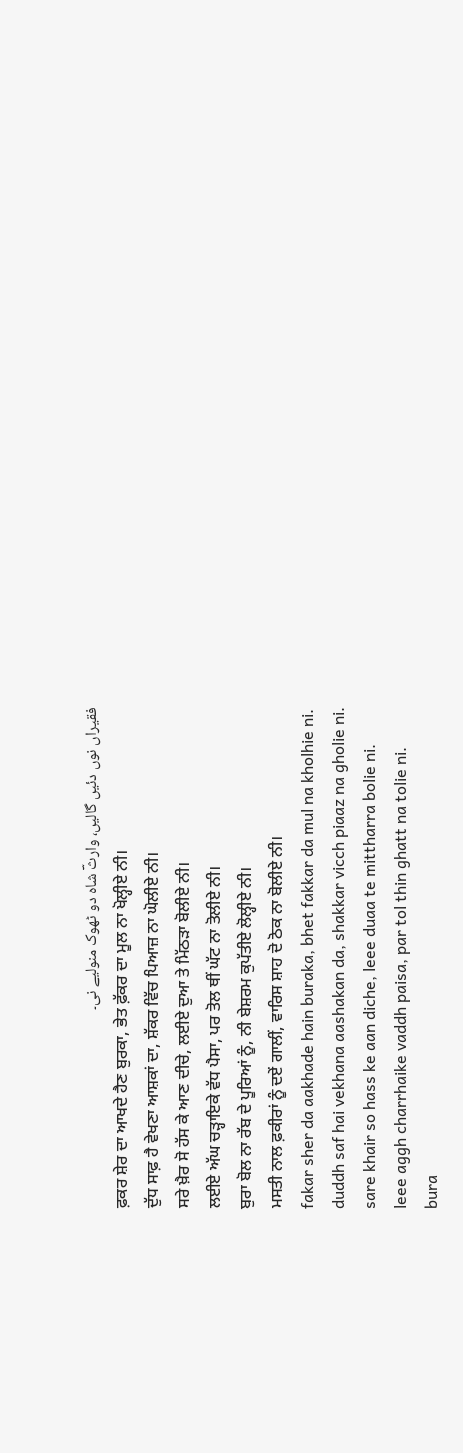فقیراں نوں دئیں گالیں، وارثؔ شاہ دو ٹھوک منولیے نی۔
ਫ਼ਕਰ ਸ਼ੇਰ ਦਾ ਆਖਦੇ ਹੈਣ ਬੁਰਕਾ, ਭੇਤ ਫ਼ੱਕਰ ਦਾ ਮੂਲ ਨਾ ਖੋਲ੍ਹੀਏ ਨੀ।
ਦੁੱਧ ਸਾਫ਼ ਹੈ ਵੇਖਣਾ ਆਸ਼ਕਾਂ ਦਾ, ਸ਼ੱਕਰ ਵਿੱਚ ਪਿਆਜ਼ ਨਾ ਘੋਲੀਏ ਨੀ।
ਸਰੇ ਖ਼ੈਰ ਸੋ ਹੱਸ ਕੇ ਆਣ ਦੀਚੇ, ਲਈਏ ਦੁਆ ਤੇ ਮਿੱਠੜਾ ਬੋਲੀਏ ਨੀ।
ਲਈਏ ਅੱਘ ਚੜ੍ਹਾਇਕੇ ਵੱਧ ਪੈਸਾ, ਪਰ ਤੋਲ ਥੀਂ ਘੱਟ ਨਾ ਤੋਲੀਏ ਨੀ।
ਬੁਰਾ ਬੋਲ ਨਾ ਰੱਬ ਦੇ ਪੂਰਿਆਂ ਨੂੰ, ਨੀ ਬੇਸ਼ਰਮ ਕੁਪੱਤੀਏ ਲੋਲ੍ਹੀਏ ਨੀ।
ਮਸਤੀ ਨਾਲ ਫ਼ਕੀਰਾਂ ਨੂੰ ਦਏਂ ਗਾਲੀਂ, ਵਾਰਿਸ ਸ਼ਾਹ ਦੋ ਠੋਕ ਨਾ ਬੋਲੀਏ ਨੀ।
fakar sher da aakhade hain buraka, bhet fakkar da mul na kholhie ni.
duddh saf hai vekhana aashakan da, shakkar vicch piaaz na gholie ni.
sare khair so hass ke aan diche, leee duaa te mittharra bolie ni.
leee aggh charrhaike vaddh paisa, par tol thin ghatt na tolie ni.
bura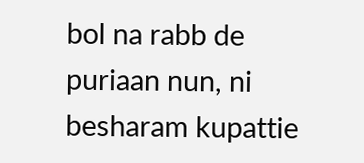bol na rabb de puriaan nun, ni besharam kupattie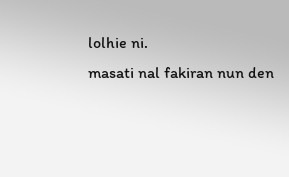lolhie ni.
masati nal fakiran nun den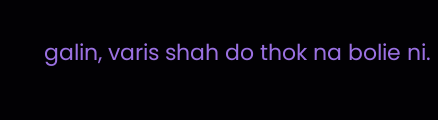galin, varis shah do thok na bolie ni.